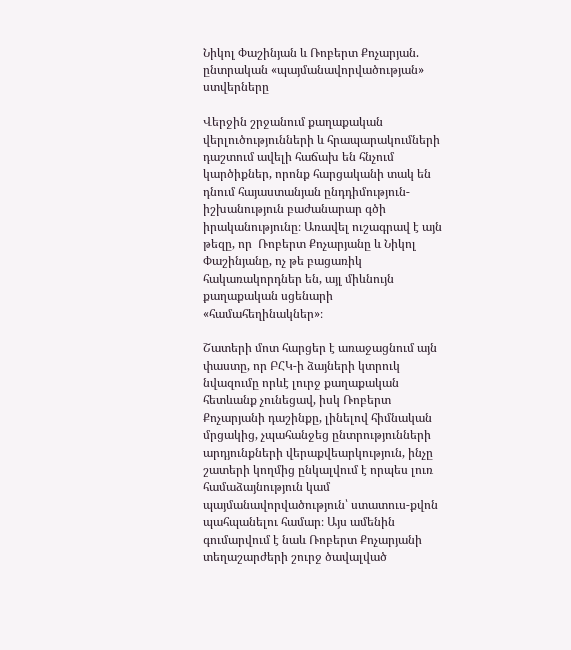Նիկոլ Փաշինյան և Ռոբերտ Քոչարյան. ընտրական «պայմանավորվածության» ստվերները

Վերջին շրջանում քաղաքական վերլուծությունների և հրապարակումների դաշտում ավելի հաճախ են հնչում կարծիքներ, որոնք հարցականի տակ են դնում հայաստանյան ընդդիմություն-իշխանություն բաժանարար գծի իրականությունը։ Առավել ուշագրավ է այն թեզը, որ  Ռոբերտ Քոչարյանը և Նիկոլ Փաշինյանը, ոչ թե բացառիկ հակառակորդներ են, այլ միևնույն քաղաքական սցենարի «համահեղինակներ»։

Շատերի մոտ հարցեր է առաջացնում այն փաստը, որ ԲՀԿ-ի ձայների կտրուկ նվազումը որևէ լուրջ քաղաքական հետևանք չունեցավ, իսկ Ռոբերտ Քոչարյանի դաշինքը, լինելով հիմնական մրցակից, չպահանջեց ընտրությունների արդյունքների վերաքվեարկություն, ինչը շատերի կողմից ընկալվում է որպես լուռ համաձայնություն կամ պայմանավորվածություն՝ ստատուս-քվոն պահպանելու համար։ Այս ամենին գումարվում է նաև Ռոբերտ Քոչարյանի տեղաշարժերի շուրջ ծավալված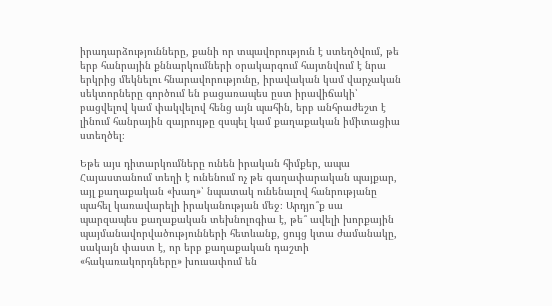իրադարձությունները, քանի որ տպավորություն է ստեղծվում, թե երբ հանրային քննարկումների օրակարգում հայտնվում է նրա երկրից մեկնելու հնարավորությունը, իրավական կամ վարչական սեկտորները գործում են բացառապես ըստ իրավիճակի՝ բացվելով կամ փակվելով հենց այն պահին, երբ անհրաժեշտ է լինում հանրային զայրույթը զսպել կամ քաղաքական իմիտացիա ստեղծել։

Եթե այս դիտարկումները ունեն իրական հիմքեր, ապա Հայաստանում տեղի է ունենում ոչ թե գաղափարական պայքար, այլ քաղաքական «խաղ»՝ նպատակ ունենալով հանրությանը պահել կառավարելի իրականության մեջ։ Արդյո՞ք սա պարզապես քաղաքական տեխնոլոգիա է, թե՞ ավելի խորքային պայմանավորվածությունների հետևանք, ցույց կտա ժամանակը, սակայն փաստ է, որ երբ քաղաքական դաշտի «հակառակորդները» խուսափում են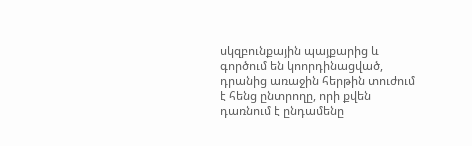սկզբունքային պայքարից և գործում են կոորդինացված, դրանից առաջին հերթին տուժում է հենց ընտրողը, որի քվեն դառնում է ընդամենը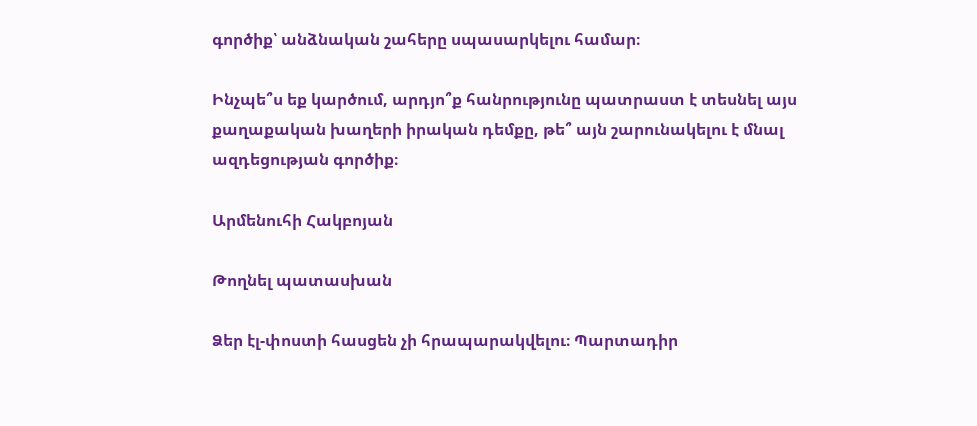գործիք՝ անձնական շահերը սպասարկելու համար։

Ինչպե՞ս եք կարծում, արդյո՞ք հանրությունը պատրաստ է տեսնել այս քաղաքական խաղերի իրական դեմքը, թե՞ այն շարունակելու է մնալ ազդեցության գործիք։

Արմենուհի Հակբոյան

Թողնել պատասխան

Ձեր էլ-փոստի հասցեն չի հրապարակվելու։ Պարտադիր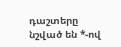դաշտերը նշված են *-ով